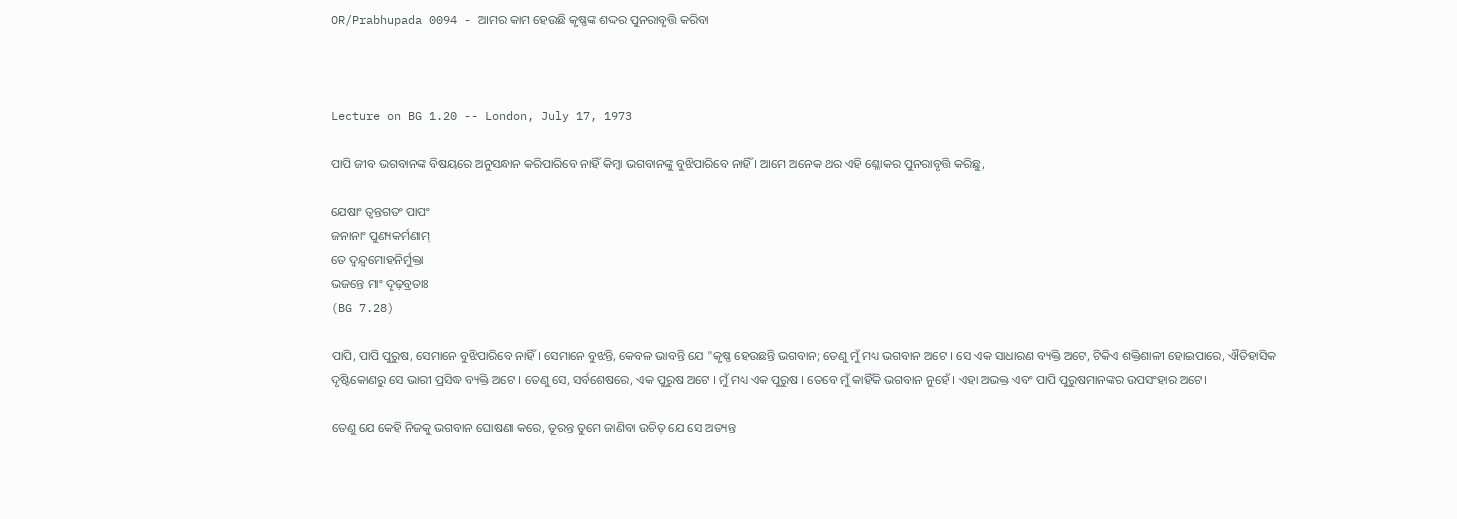OR/Prabhupada 0094 - ଆମର କାମ ହେଉଛି କୃଷ୍ଣଙ୍କ ଶଦ୍ଦର ପୁନରାବୃତ୍ତି କରିବା



Lecture on BG 1.20 -- London, July 17, 1973

ପାପି ଜୀବ ଭଗବାନଙ୍କ ବିଷୟରେ ଅନୁସନ୍ଧାନ କରିପାରିବେ ନାହିଁ କିମ୍ଵା ଭଗବାନଙ୍କୁ ବୁଝିପାରିବେ ନାହିଁ । ଆମେ ଅନେକ ଥର ଏହି ଶ୍ଳୋକର ପୁନରାବୃତ୍ତି କରିଛୁ,

ଯେଷାଂ ତ୍ଵନ୍ତଗତଂ ପାପଂ
ଜନାନାଂ ପୁଣ୍ୟକର୍ମଣାମ୍
ତେ ଦ୍ଵନ୍ଦ୍ଵମୋହନିର୍ମୁକ୍ତା
ଭଜନ୍ତେ ମାଂ ଦୄଢ଼ବ୍ରତାଃ
(BG 7.28)

ପାପି, ପାପି ପୁରୁଷ, ସେମାନେ ବୁଝିପାରିବେ ନାହିଁ । ସେମାନେ ବୁଝନ୍ତି, କେବଳ ଭାବନ୍ତି ଯେ "କୃଷ୍ଣ ହେଉଛନ୍ତି ଭଗବାନ; ତେଣୁ ମୁଁ ମଧ୍ୟ ଭଗବାନ ଅଟେ । ସେ ଏକ ସାଧାରଣ ବ୍ୟକ୍ତି ଅଟେ, ଟିକିଏ ଶକ୍ତିଶାଳୀ ହୋଇପାରେ, ଐତିହାସିକ ଦୃଷ୍ଟିକୋଣରୁ ସେ ଭାରୀ ପ୍ରସିଦ୍ଧ ବ୍ୟକ୍ତି ଅଟେ । ତେଣୁ ସେ, ସର୍ବଶେଷରେ, ଏକ ପୁରୁଷ ଅଟେ । ମୁଁ ମଧ୍ୟ ଏକ ପୁରୁଷ । ତେବେ ମୁଁ କାହିଁକି ଭଗବାନ ନୁହେଁ । ଏହା ଅଭକ୍ତ ଏବଂ ପାପି ପୁରୁଷମାନଙ୍କର ଉପସଂହାର ଅଟେ।

ତେଣୁ ଯେ କେହି ନିଜକୁ ଭଗବାନ ଘୋଷଣା କରେ, ତୂରନ୍ତ ତୁମେ ଜାଣିବା ଉଚିତ୍ ଯେ ସେ ଅତ୍ୟନ୍ତ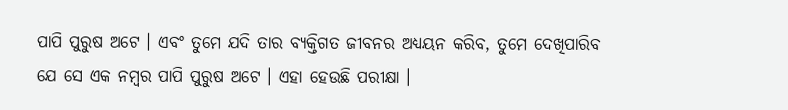ପାପି ପୁରୁଷ ଅଟେ । ଏବଂ ତୁମେ ଯଦି ତାର ବ୍ୟକ୍ତିଗତ ଜୀବନର ଅଧ୍ୟୟନ କରିବ, ତୁମେ ଦେଖିପାରିବ ଯେ ସେ ଏକ ନମ୍ଵର ପାପି ପୁରୁଷ ଅଟେ । ଏହା ହେଉଛି ପରୀକ୍ଷା ।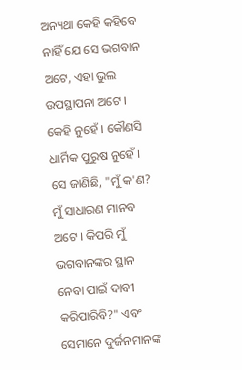ଅନ୍ୟଥା କେହି କହିବେ ନାହିଁ ଯେ ସେ ଭଗବାନ ଅଟେ, ଏହା ଭୁଲ ଉପସ୍ଥାପନା ଅଟେ । କେହି ନୁହେଁ । କୌଣସି ଧାର୍ମିକ ପୁରୁଷ ନୁହେଁ । ସେ ଜାଣିଛି, "ମୁଁ କ'ଣ? ମୁଁ ସାଧାରଣ ମାନବ ଅଟେ । କିପରି ମୁଁ ଭଗବାନଙ୍କର ସ୍ଥାନ ନେବା ପାଇଁ ଦାବୀ କରିପାରିବି?" ଏବଂ ସେମାନେ ଦୁର୍ଜନମାନଙ୍କ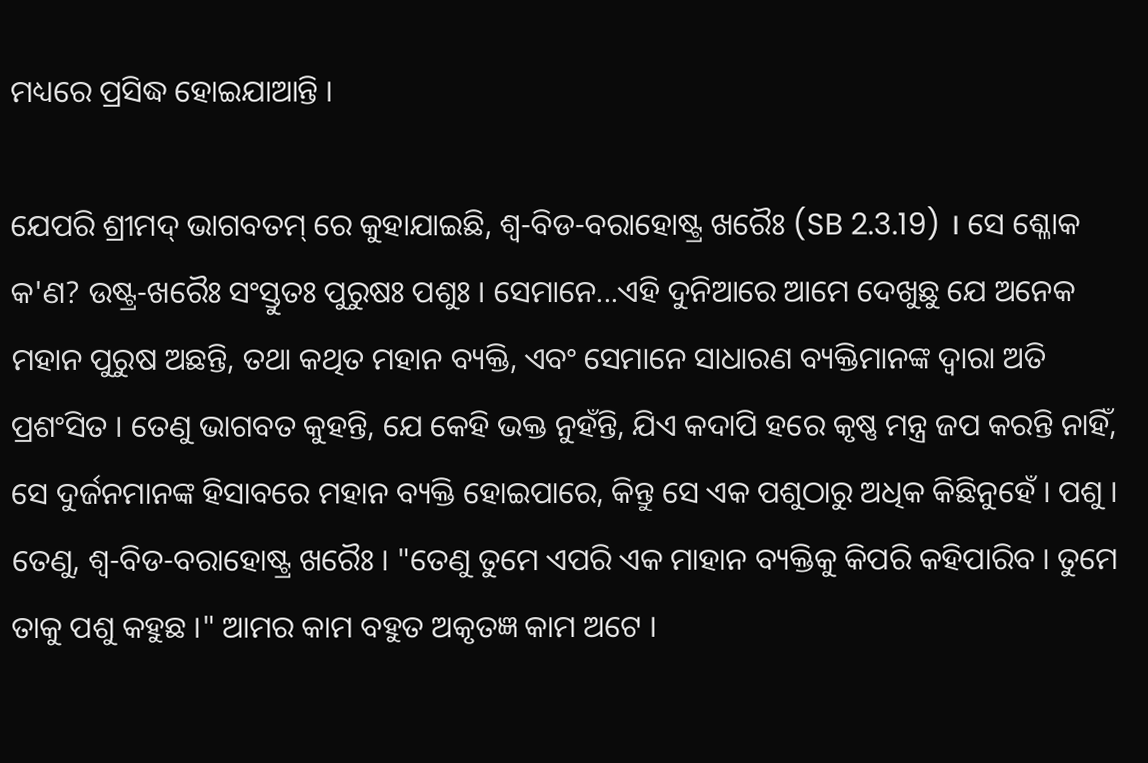ମଧ୍ୟରେ ପ୍ରସିଦ୍ଧ ହୋଇଯାଆନ୍ତି ।

ଯେପରି ଶ୍ରୀମଦ୍ ଭାଗବତମ୍ ରେ କୁହାଯାଇଛି, ଶ୍ଵ-ବିଡ-ବରାହୋଷ୍ଟ୍ର ଖରୈଃ (SB 2.3.19) । ସେ ଶ୍ଳୋକ କ'ଣ? ଉଷ୍ଟ୍ର-ଖରୈଃ ସଂସ୍ତୁତଃ ପୁରୁଷଃ ପଶୁଃ । ସେମାନେ...ଏହି ଦୁନିଆରେ ଆମେ ଦେଖୁଛୁ ଯେ ଅନେକ ମହାନ ପୁରୁଷ ଅଛନ୍ତି, ତଥା କଥିତ ମହାନ ବ୍ୟକ୍ତି, ଏବଂ ସେମାନେ ସାଧାରଣ ବ୍ୟକ୍ତିମାନଙ୍କ ଦ୍ଵାରା ଅତି ପ୍ରଶଂସିତ । ତେଣୁ ଭାଗବତ କୁହନ୍ତି, ଯେ କେହି ଭକ୍ତ ନୁହଁନ୍ତି, ଯିଏ କଦାପି ହରେ କୃଷ୍ଣ ମନ୍ତ୍ର ଜପ କରନ୍ତି ନାହିଁ, ସେ ଦୁର୍ଜନମାନଙ୍କ ହିସାବରେ ମହାନ ବ୍ୟକ୍ତି ହୋଇପାରେ, କିନ୍ତୁ ସେ ଏକ ପଶୁଠାରୁ ଅଧିକ କିଛିନୁହେଁ । ପଶୁ । ତେଣୁ, ଶ୍ଵ-ବିଡ-ବରାହୋଷ୍ଟ୍ର ଖରୈଃ । "ତେଣୁ ତୁମେ ଏପରି ଏକ ମାହାନ ବ୍ୟକ୍ତିକୁ କିପରି କହିପାରିବ । ତୁମେ ତାକୁ ପଶୁ କହୁଛ ।" ଆମର କାମ ବହୁତ ଅକୃତଜ୍ଞ କାମ ଅଟେ ।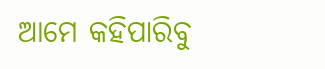ଆମେ କହିପାରିବୁ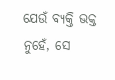ଯେଉଁ ବ୍ୟକ୍ତି ଭକ୍ତ ନୁହେଁ, ସେ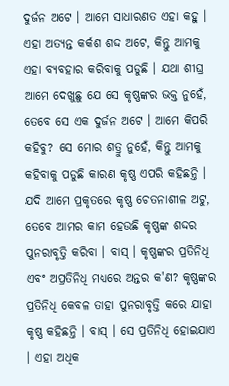ଦୁର୍ଜନ ଅଟେ । ଆମେ ସାଧାରଣତ ଏହା କହୁ । ଏହା ଅତ୍ୟନ୍ତ କର୍କଶ ଶଦ୍ଦ ଅଟେ, କିନ୍ତୁ ଆମକୁ ଏହା ବ୍ୟବହାର କରିବାକୁ ପଡୁଛି । ଯଥା ଶୀଘ୍ର ଆମେ ଦେଖୁଛୁ ଯେ ସେ କୃଷ୍ଣଙ୍କର ଭକ୍ତ ନୁହେଁ, ତେବେ ସେ ଏକ ଦୁର୍ଜନ ଅଟେ । ଆମେ କିପରି କହିବୁ? ସେ ମୋର ଶତ୍ରୁ ନୁହେଁ, କିନ୍ତୁ ଆମକୁ କହିବାକୁ ପଡୁଛି କାରଣ କୃଷ୍ଣ ଏପରି କହିଛନ୍ତି । ଯଦି ଆମେ ପ୍ରକୃତରେ କୃଷ୍ଣ ଚେତନାଶୀଳ ଅଟୁ, ତେବେ ଆମର କାମ ହେଉଛି କୃଷ୍ଣଙ୍କ ଶଦ୍ଦର ପୁନରାବୃତ୍ତି କରିବା । ବାସ୍ । କୃଷ୍ଣଙ୍କର ପ୍ରତିନିଧି ଏବଂ ଅପ୍ରତିନିଧି ମଧ୍ୟରେ ଅନ୍ତର କ'ଣ? କୃଷ୍ଣଙ୍କର ପ୍ରତିନିଧି କେବଳ ତାହା ପୁନରାବୃତ୍ତି କରେ ଯାହା କୃଷ୍ଣ କହିଛନ୍ତି । ବାସ୍ । ସେ ପ୍ରତିନିଧି ହୋଇଯାଏ । ଏହା ଅଧିକ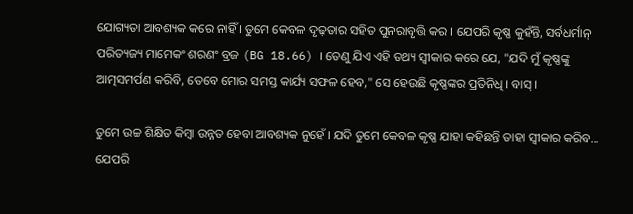ଯୋଗ୍ୟତା ଆବଶ୍ୟକ କରେ ନାହିଁ । ତୁମେ କେବଳ ଦୃଢ଼ତାର ସହିତ ପୁନରାବୃତ୍ତି କର । ଯେପରି କୃଷ୍ଣ କୁହଁନ୍ତି, ସର୍ବଧର୍ମାନ୍ ପରିତ୍ୟଜ୍ୟ ମାମେକଂ ଶରଣଂ ବ୍ରଜ (BG 18.66) । ତେଣୁ ଯିଏ ଏହି ତଥ୍ୟ ସ୍ଵୀକାର କରେ ଯେ, "ଯଦି ମୁଁ କୃଷ୍ଣଙ୍କୁ ଆତ୍ମସମର୍ପଣ କରିବି, ତେବେ ମୋର ସମସ୍ତ କାର୍ଯ୍ୟ ସଫଳ ହେବ," ସେ ହେଉଛି କୃଷ୍ଣଙ୍କର ପ୍ରତିନିଧି । ବାସ୍ ।

ତୁମେ ଉଚ୍ଚ ଶିକ୍ଷିତ କିମ୍ଵା ଉନ୍ନତ ହେବା ଆବଶ୍ୟକ ନୁହେଁ । ଯଦି ତୁମେ କେବଳ କୃଷ୍ଣ ଯାହା କହିଛନ୍ତି ତାହା ସ୍ଵୀକାର କରିବ... ଯେପରି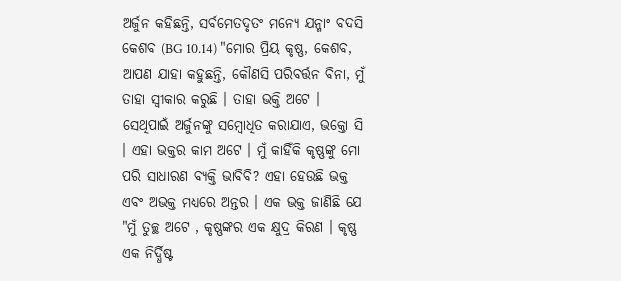ଅର୍ଜୁନ କହିଛନ୍ତି, ସର୍ବମେତଦୃତଂ ମନ୍ୟେ ଯନ୍ମାଂ ବଦସି କେଶବ (BG 10.14) "ମୋର ପ୍ରିୟ କୃଷ୍ଣ, କେଶବ, ଆପଣ ଯାହା କହୁଛନ୍ତି, କୌଣସି ପରିବର୍ତ୍ତନ ବିନା, ମୁଁ ତାହା ସ୍ଵୀକାର କରୁଛି । ତାହା ଭକ୍ତି ଅଟେ । ସେଥିପାଇଁ ଅର୍ଜୁନଙ୍କୁ ସମ୍ଵୋଧିତ କରାଯାଏ, ଭକ୍ତୋ ସି । ଏହା ଭକ୍ତର କାମ ଅଟେ । ମୁଁ କାହିଁକି କୃଷ୍ଣଙ୍କୁ ମୋ ପରି ସାଧାରଣ ବ୍ୟକ୍ତି ଭାବିବି? ଏହା ହେଉଛି ଭକ୍ତ ଏବଂ ଅଭକ୍ତ ମଧ୍ୟରେ ଅନ୍ତର । ଏକ ଭକ୍ତ ଜାଣିଛି ଯେ "ମୁଁ ତୁଚ୍ଛ ଅଟେ , କୃଷ୍ଣଙ୍କର ଏକ କ୍ଷୁଦ୍ର କିରଣ । କୃଷ୍ଣ ଏକ ନିର୍ଦ୍ଧିଷ୍ଟ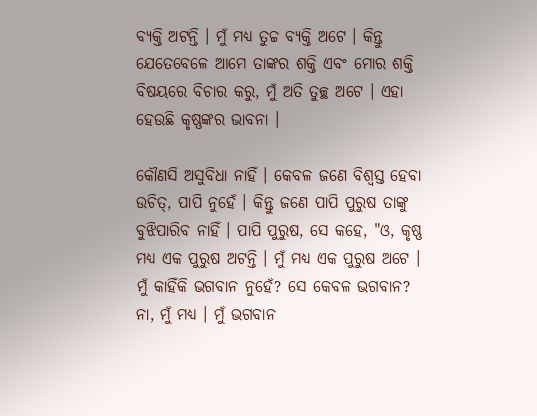ବ୍ୟକ୍ତି ଅଟନ୍ତି । ମୁଁ ମଧ୍ୟ ତୁଚ୍ଚ ବ୍ୟକ୍ତି ଅଟେ । କିନ୍ତୁ ଯେତେବେଳେ ଆମେ ତାଙ୍କର ଶକ୍ତି ଏବଂ ମୋର ଶକ୍ତି ବିଷୟରେ ବିଚାର କରୁ, ମୁଁ ଅତି ତୁଚ୍ଛ ଅଟେ । ଏହା ହେଉଛି କୃଷ୍ଣଙ୍କର ଭାବନା ।

କୌଣସି ଅସୁବିଧା ନାହିଁ । କେବଳ ଜଣେ ବିଶ୍ଵସ୍ତ ହେବା ଉଚିତ୍, ପାପି ନୁହେଁ । କିନ୍ତୁ ଜଣେ ପାପି ପୁରୁଷ ତାଙ୍କୁ ବୁଝିପାରିବ ନାହିଁ । ପାପି ପୁରୁଷ, ସେ କହେ, "ଓ, କୃଷ୍ଣ ମଧ୍ୟ ଏକ ପୁରୁଷ ଅଟନ୍ତି । ମୁଁ ମଧ୍ୟ ଏକ ପୁରୁଷ ଅଟେ । ମୁଁ କାହିଁକି ଭଗବାନ ନୁହେଁ? ସେ କେବଳ ଭଗବାନ? ନା, ମୁଁ ମଧ୍ୟ । ମୁଁ ଭଗବାନ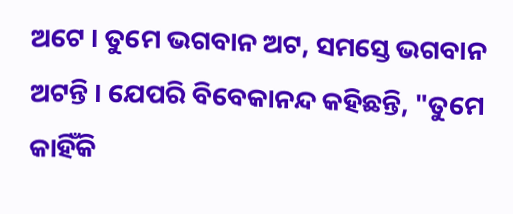ଅଟେ । ତୁମେ ଭଗବାନ ଅଟ, ସମସ୍ତେ ଭଗବାନ ଅଟନ୍ତି । ଯେପରି ବିବେକାନନ୍ଦ କହିଛନ୍ତି, "ତୁମେ କାହିଁକି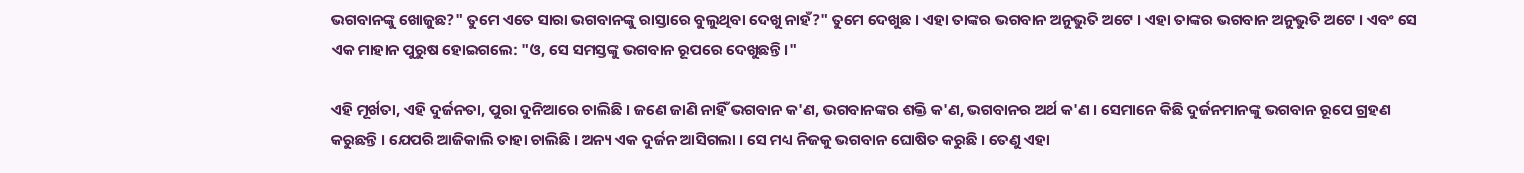ଭଗବାନଙ୍କୁ ଖୋଜୁଛ?" ତୁମେ ଏତେ ସାରା ଭଗବାନଙ୍କୁ ରାସ୍ତାରେ ବୁଲୁଥିବା ଦେଖୁ ନାହଁ?" ତୁମେ ଦେଖୁଛ । ଏହା ତାଙ୍କର ଭଗବାନ ଅନୁଭୁତି ଅଟେ । ଏହା ତାଙ୍କର ଭଗବାନ ଅନୁଭୁତି ଅଟେ । ଏବଂ ସେ ଏକ ମାହାନ ପୁରୁଷ ହୋଇଗଲେ: "ଓ, ସେ ସମସ୍ତଙ୍କୁ ଭଗବାନ ରୂପରେ ଦେଖୁଛନ୍ତି ।"

ଏହି ମୂର୍ଖତା, ଏହି ଦୁର୍ଜନତା, ପୁରା ଦୁନିଆରେ ଚାଲିଛି । ଜଣେ ଜାଣି ନାହିଁ ଭଗବାନ କ'ଣ, ଭଗବାନଙ୍କର ଶକ୍ତି କ'ଣ, ଭଗବାନର ଅର୍ଥ କ'ଣ । ସେମାନେ କିଛି ଦୁର୍ଜନମାନଙ୍କୁ ଭଗବାନ ରୂପେ ଗ୍ରହଣ କରୁଛନ୍ତି । ଯେପରି ଆଜିକାଲି ତାହା ଚାଲିଛି । ଅନ୍ୟ ଏକ ଦୁର୍ଜନ ଆସିଗଲା । ସେ ମଧ୍ୟ ନିଜକୁ ଭଗବାନ ଘୋଷିତ କରୁଛି । ତେଣୁ ଏହା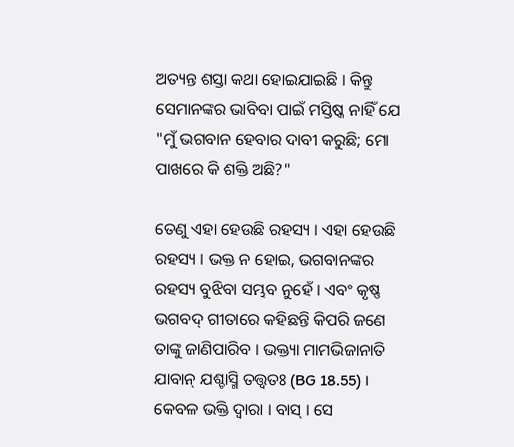ଅତ୍ୟନ୍ତ ଶସ୍ତା କଥା ହୋଇଯାଇଛି । କିନ୍ତୁ ସେମାନଙ୍କର ଭାବିବା ପାଇଁ ମସ୍ତିଷ୍କ ନାହିଁ ଯେ "ମୁଁ ଭଗବାନ ହେବାର ଦାବୀ କରୁଛି; ମୋ ପାଖରେ କି ଶକ୍ତି ଅଛି?"

ତେଣୁ ଏହା ହେଉଛି ରହସ୍ୟ । ଏହା ହେଉଛି ରହସ୍ୟ । ଭକ୍ତ ନ ହୋଇ, ଭଗବାନଙ୍କର ରହସ୍ୟ ବୁଝିବା ସମ୍ଭବ ନୁହେଁ । ଏବଂ କୃଷ୍ଣ ଭଗବଦ୍ ଗୀତାରେ କହିଛନ୍ତି କିପରି ଜଣେ ତାଙ୍କୁ ଜାଣିପାରିବ । ଭକ୍ତ୍ୟା ମାମଭିଜାନାତି ଯାବାନ୍ ଯଶ୍ଚାସ୍ମି ତତ୍ତ୍ଵତଃ (BG 18.55) । କେବଳ ଭକ୍ତି ଦ୍ଵାରା । ବାସ୍ । ସେ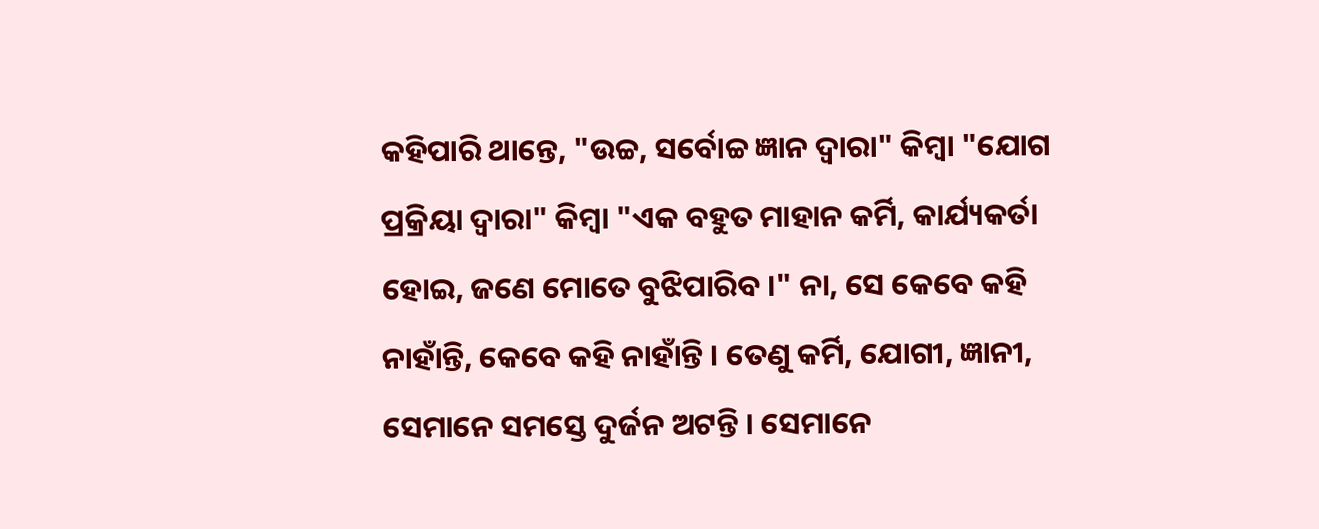କହିପାରି ଥାନ୍ତେ, "ଉଚ୍ଚ, ସର୍ବୋଚ୍ଚ ଜ୍ଞାନ ଦ୍ଵାରା" କିମ୍ଵା "ଯୋଗ ପ୍ରକ୍ରିୟା ଦ୍ଵାରା" କିମ୍ଵା "ଏକ ବହୁତ ମାହାନ କର୍ମି, କାର୍ଯ୍ୟକର୍ତା ହୋଇ, ଜଣେ ମୋତେ ବୁଝିପାରିବ ।" ନା, ସେ କେବେ କହି ନାହାଁନ୍ତି, କେବେ କହି ନାହାଁନ୍ତି । ତେଣୁ କର୍ମି, ଯୋଗୀ, ଜ୍ଞାନୀ, ସେମାନେ ସମସ୍ତେ ଦୁର୍ଜନ ଅଟନ୍ତି । ସେମାନେ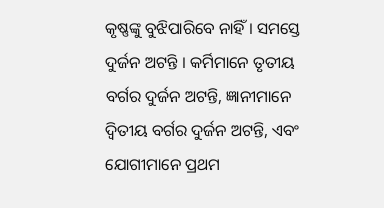କୃଷ୍ଣଙ୍କୁ ବୁଝିପାରିବେ ନାହିଁ । ସମସ୍ତେ ଦୁର୍ଜନ ଅଟନ୍ତି । କର୍ମିମାନେ ତୃତୀୟ ବର୍ଗର ଦୁର୍ଜନ ଅଟନ୍ତି, ଜ୍ଞାନୀମାନେ ଦ୍ଵିତୀୟ ବର୍ଗର ଦୁର୍ଜନ ଅଟନ୍ତି, ଏବଂ ଯୋଗୀମାନେ ପ୍ରଥମ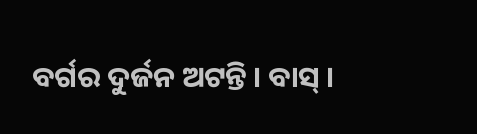ବର୍ଗର ଦୁର୍ଜନ ଅଟନ୍ତି । ବାସ୍ ।